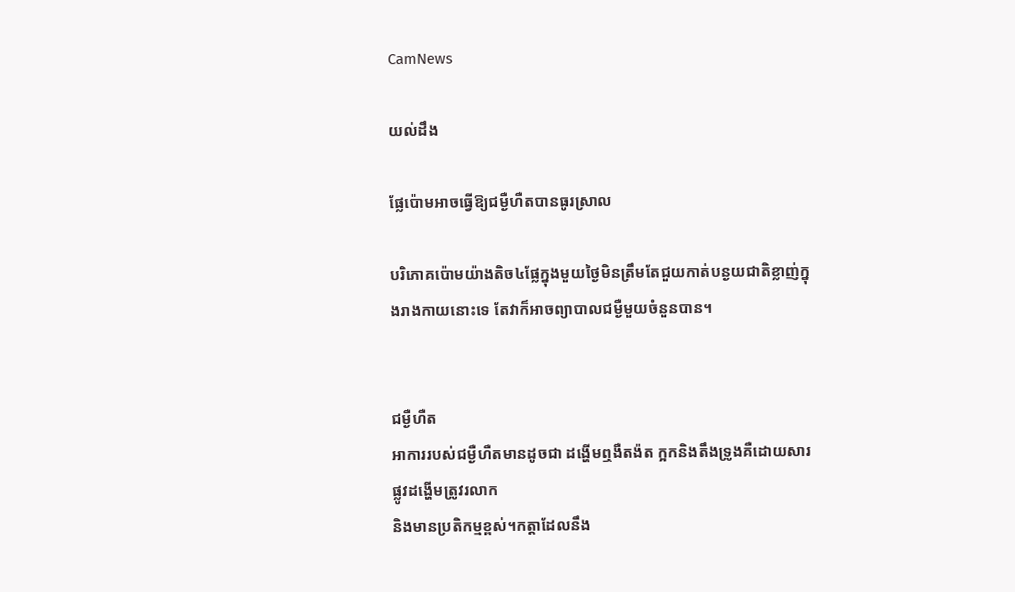CamNews

យល់ដឹង

ផ្លែប៉ោមអាចធ្វើឱ្យជម្ងឺហឺតបានធូរស្រាល

បរិភោគប៉ោមយ៉ាងតិច៤ផ្លែក្នុងមួយថ្ងៃមិនត្រឹមតែជួយកាត់បន្ងយជាតិខ្លាញ់ក្នុងរាងកាយនោះទេ តែវាក៏អាចព្យាបាលជម្ងឺមួយចំនួនបាន។


ជម្ងឺហឺត
អាការរបស់ជម្ងឺហឺតមានដូចជា ដង្ហើមឮងឺតង៉ត ក្អកនិងតឹងទ្រូងគឺដោយសារផ្លូវដង្ហើមត្រូវរលាក
និងមានប្រតិកម្មខ្ពស់។កត្តាដែលនឹង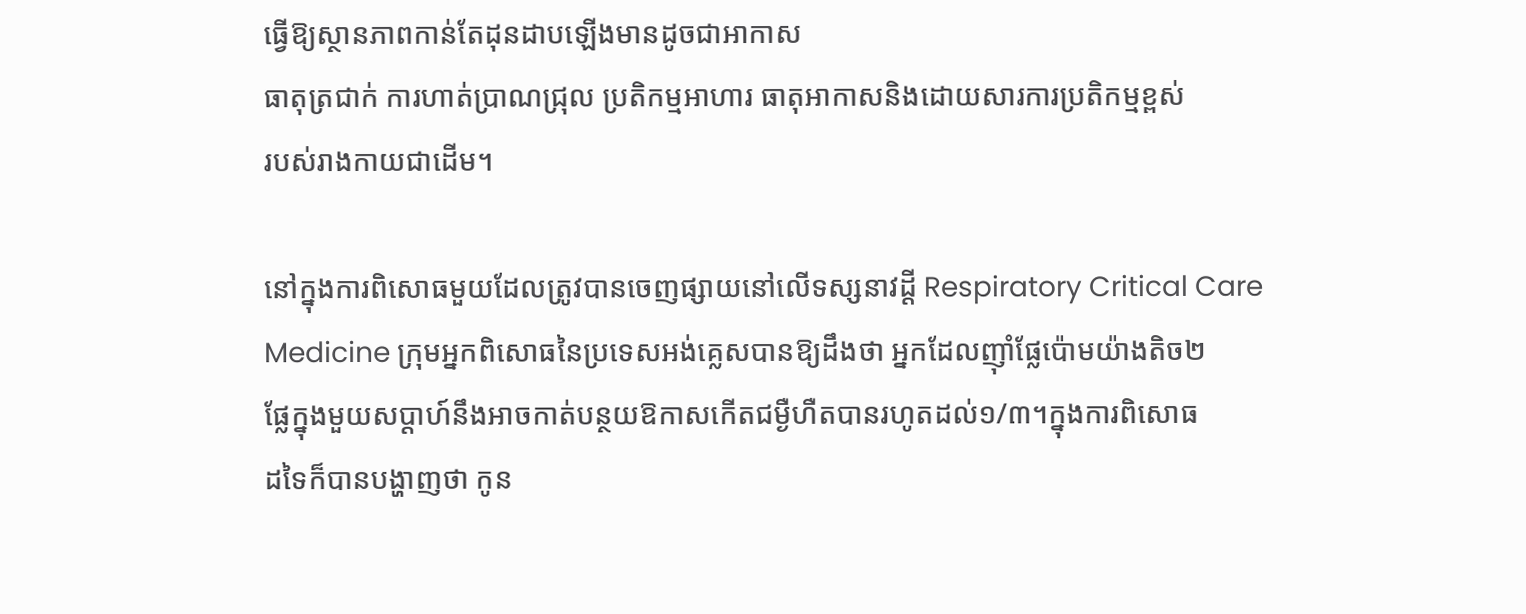ធ្វើឱ្យស្ថានភាពកាន់តែដុនដាបឡើងមានដូចជាអាកាស
ធាតុត្រជាក់ ការហាត់ប្រាណជ្រុល ប្រតិកម្មអាហារ ធាតុអាកាសនិងដោយសារការប្រតិកម្មខ្ពស់
របស់រាងកាយជាដើម។

នៅក្នុងការពិសោធមួយដែលត្រូវបានចេញផ្សាយនៅលើទស្សនាវដ្ដី Respiratory Critical Care
Medicine ក្រុមអ្នកពិសោធនៃប្រទេសអង់គ្លេសបានឱ្យដឹងថា អ្នកដែលញ៉ាំផ្លែប៉ោមយ៉ាងតិច២
ផ្លែក្នុងមួយសប្ដាហ៍នឹងអាចកាត់បន្ថយឱកាសកើតជម្ងឺហឺតបានរហូតដល់១/៣។ក្នុងការពិសោធ
ដទៃក៏បានបង្ហាញថា កូន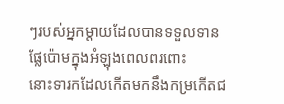ៗរបស់អ្នកម្ដាយដែលបានទទួលទានផ្លែប៉ោមក្នុងអំឡុងពេលពរពោះ
នោះទារកដែលកើតមកនឹងកម្រកើតជ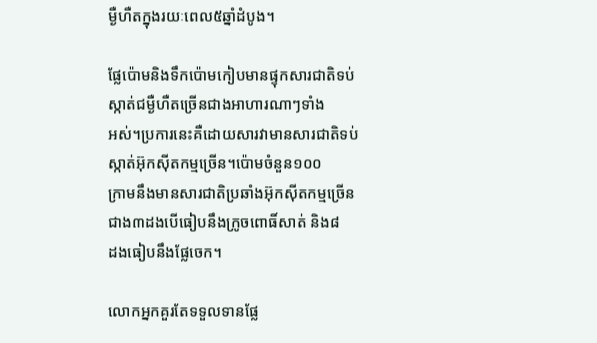ម្ងឺហឺតក្នុងរយៈពេល៥ឆ្នាំដំបូង។

ផ្លែប៉ោមនិងទឹកប៉ោមកៀបមានផ្ទុកសារជាតិទប់ស្កាត់ជម្ងឺហឺតច្រើនជាងអាហារណាៗទាំង
អស់។ប្រការនេះគឺដោយសារវាមានសារជាតិទប់ស្កាត់អ៊ុកស៊ីតកម្មច្រើន។ប៉ោមចំនួន១០០
ក្រាមនឹងមានសារជាតិប្រឆាំងអ៊ុកស៊ីតកម្មច្រើនជាង៣ដងបើធៀបនឹងក្រូចពោធិ៍សាត់ និង៨
ដងធៀបនឹងផ្លែចេក។

លោកអ្នកគួរតែទទួលទានផ្លែ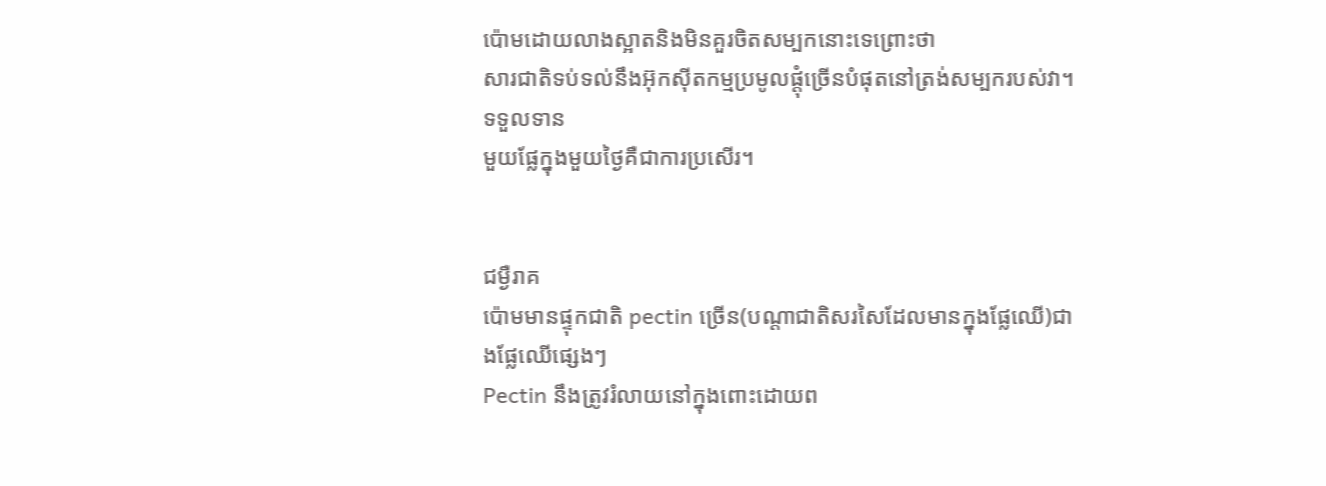ប៉ោមដោយលាងស្អាតនិងមិនគួរចិតសម្បកនោះទេព្រោះថា
សារជាតិទប់ទល់នឹងអ៊ុកស៊ីតកម្មប្រមូលផ្តុំច្រើនបំផុតនៅត្រង់សម្បករបស់វា។ទទួលទាន
មួយផ្លែក្នុងមួយថ្ងៃគឺជាការប្រសើរ។


ជម្ងឺរាគ
ប៉ោមមានផ្ទុកជាតិ pectin ច្រើន(បណ្ដាជាតិសរសៃដែលមានក្នុងផ្លែឈើ)ជាងផ្លែឈើផ្សេងៗ
Pectin នឹងត្រូវរំលាយនៅក្នុងពោះដោយព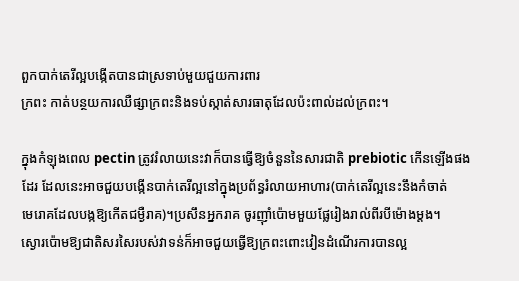ពួកបាក់តេរីល្អបង្កើតបានជាស្រទាប់មួយជួយការពារ
ក្រពះ កាត់បន្ថយការឈឺផ្សាក្រពះនិងទប់ស្កាត់សារធាតុដែលប៉ះពាល់ដល់ក្រពះ។

ក្នុងកំឡុងពេល pectin ត្រូវរំលាយនេះវាក៏បានធ្វើឱ្យចំនួននៃសារជាតិ prebiotic កើនឡើងផង
ដែរ ដែលនេះអាចជួយបង្កើនបាក់តេរីល្អនៅក្នុងប្រព័ន្ធរំលាយអាហារ(បាក់តេរីល្អនេះនឹងកំចាត់
មេរោគដែលបង្កឱ្យកើតជម្ងឺរាគ)។ប្រសឹនអ្នករាគ ចូរញ៉ាំប៉ោមមួយផ្លែរៀងរាល់ពីរបីម៉ោងម្តង។
ស្ងោរប៉ោមឱ្យជាតិសរសៃរបស់វាទន់ក៏អាចជួយធ្វើឱ្យក្រពះពោះវៀនដំណើរការបានល្អ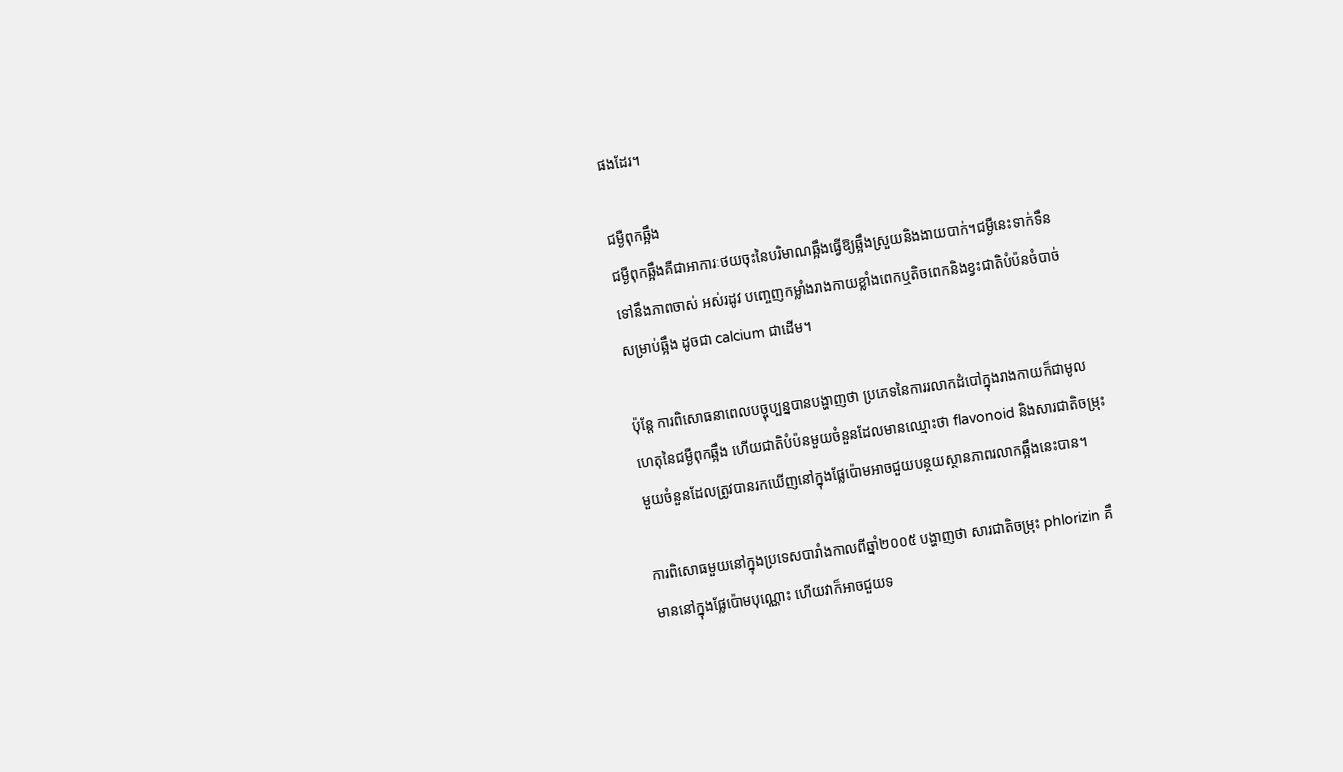ផងដែរ។

ជម្ងឺពុកឆ្អឹង
ជម្ងឺពុកឆ្អឹងគឺជាអាការៈថយចុះនៃបរិមាណឆ្អឹងធ្វើឱ្យឆ្អឹងស្រួយនិងងាយបាក់។ជម្ងឺនេះទាក់ទឹន
ទៅនឹងភាពចាស់ អស់រដូវ បញ្ចេញកម្លាំងរាងកាយខ្លាំងពេកឬតិចពេកនិងខ្វះជាតិបំប៉នចំបាច់
សម្រាប់ឆ្អឹង ដូចជា calcium ជាដើម។

ប៉ុន្តែ ការពិសោធនាពេលបច្ចុប្បន្នបានបង្ហាញថា ប្រភេទនៃការរលាកដំបៅក្នុងរាងកាយក៏ជាមូល
ហេតុនៃជម្ងឺពុកឆ្អឹង ហើយជាតិបំប៉នមួយចំនួនដែលមានឈ្មោះថា flavonoid និងសារជាតិចម្រុះ
មួយចំនួនដែលត្រូវបានរកឃើញនៅក្នុងផ្លែប៉ោមអាចជួយបន្ថយស្ថានភាពរលាកឆ្អឹងនេះបាន។

ការពិសោធមួយនៅក្នុងប្រទេសបារាំងកាលពីឆ្នាំ២០០៥ បង្ហាញថា សារជាតិចម្រុះ phlorizin គឹ
មាននៅក្នុងផ្លែប៉ោមបុណ្ណោះ ហើយវាក៏អាចជួយទ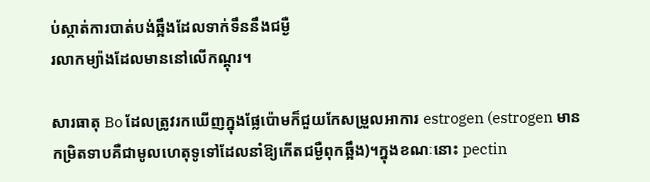ប់ស្កាត់ការបាត់បង់ឆ្អឹងដែលទាក់ទឹននឹងជម្ងឺ
រលាកម្យ៉ាងដែលមាននៅលើកណ្ដុរ។

សារធាតុ Bo ដែលត្រូវរកឃើញក្នុងផ្លែប៉ោមក៏ជួយកែសម្រួលអាការ estrogen (estrogen មាន
កម្រិតទាបគឺជាមូលហេតុទូទៅដែលនាំឱ្យកើតជម្ងឺពុកឆ្អឹង)។ក្នុងខណៈនោះ pectin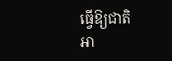ធ្វើឱ្យជាតិ
អា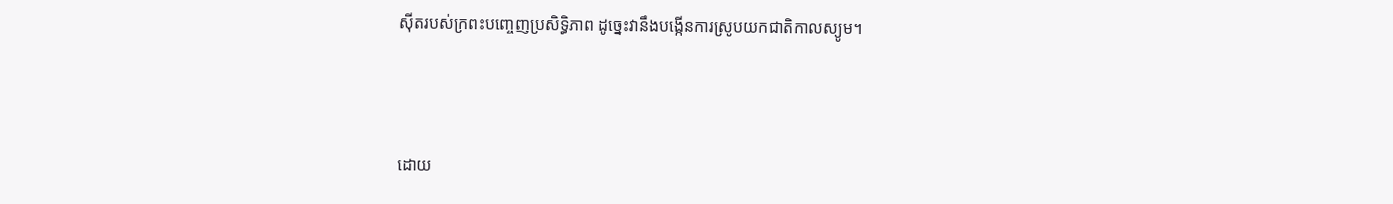ស៊ីតរបស់ក្រពះបញ្ចេញប្រសិទ្ធិភាព ដូច្នេះវានឹងបង្កើនការស្រូបយកជាតិកាលស្យូម។



ដោយ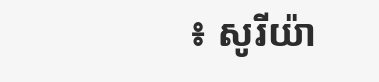៖ សូរីយ៉ា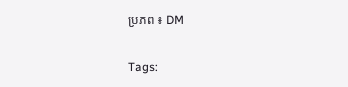ប្រភព ៖ DM

Tags: